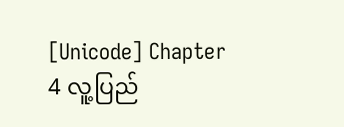[Unicode] Chapter 4 လူ့ပြည်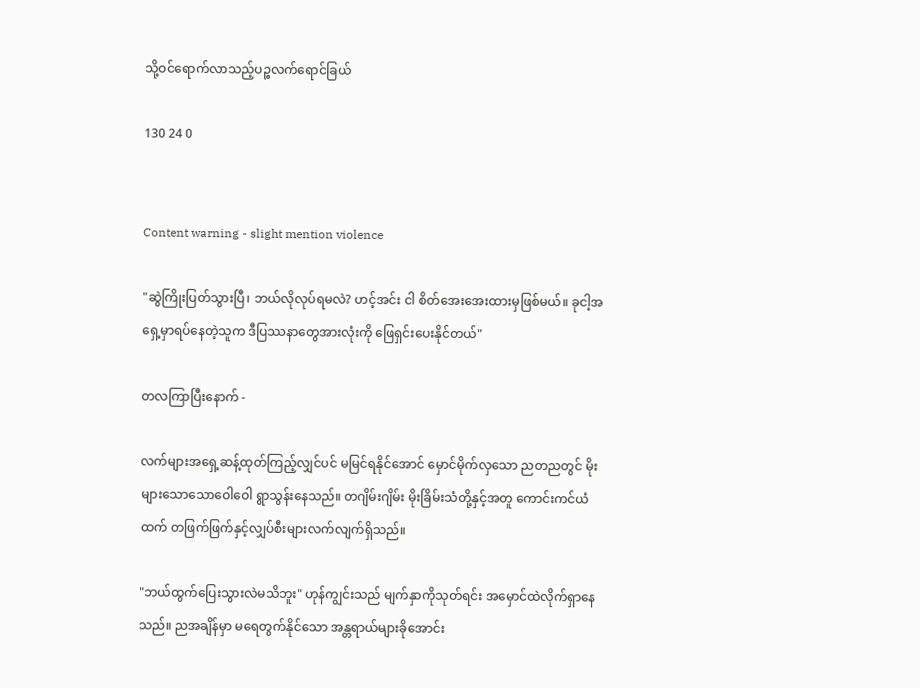သို့ဝင်ရောက်လာသည့်ပဉ္စလက်ရောင်ခြယ်

130 24 0


Content warning - slight mention violence

"ဆွဲကြိုးပြတ်သွားပြီ၊ ဘယ်လိုလုပ်ရမလဲ? ဟင့်အင်း ငါ စိတ်အေးအေးထားမှဖြစ်မယ်။ ခုငါ့အရှေ့မှာရပ်နေတဲ့သူက ဒီပြဿနာတွေအားလုံးကို ဖြေရှင်းပေးနိုင်တယ်"

တလကြာပြီးနောက် -

လက်များအရှေ့ဆန့်ထုတ်ကြည့်လျှင်ပင် မမြင်ရနိုင်အောင် မှောင်မိုက်လှသော ညတညတွင် မိုးများသောသောဝေါဝေါ ရွာသွန်းနေသည်။ တဂျိမ်းဂျိမ်း မိုးခြိမ်းသံတို့နှင့်အတူ ကောင်းကင်ယံထက် တဖြက်ဖြက်နှင့်လျှပ်စီးများလက်လျက်ရှိသည်။

"ဘယ်ထွက်ပြေးသွားလဲမသိဘူး" ဟုန်ကျွင်းသည် မျက်နှာကိုသုတ်ရင်း အမှောင်ထဲလိုက်ရှာနေသည်။ ညအချိန်မှာ မရေတွက်နိုင်သော အန္တရာယ်များခိုအောင်း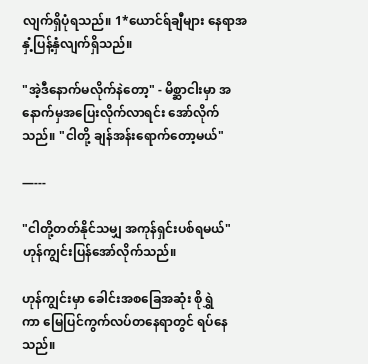လျက်ရှိပုံရသည်။ 1*ယောင်ရ်ချီများ နေရာအနှံ့ပြန့်နှံလျက်ရှိသည်။

"အဲ့ဒီနောက်မလိုက်နဲတော့" - မိစ္ဆာငါးမှာ အနောက်မှအပြေးလိုက်လာရင်း အော်လိုက်သည်။ "ငါတို့ ချန်အန်းရောက်တော့မယ်"

—---

"ငါတို့တတ်နိုင်သမျှ အကုန်ရှင်းပစ်ရမယ်" ဟုန်ကျွင်းပြန်အော်လိုက်သည်။

ဟုန်ကျွင်းမှာ ခေါင်းအစခြေအဆုံး စိုရွှဲကာ ‌မြေပြင်ကွက်လပ်တနေရာတွင် ရပ်နေသည်။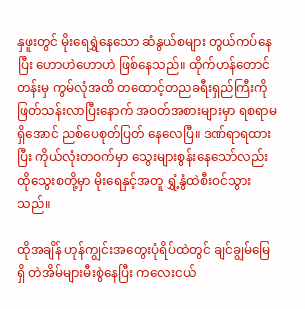နှဖူးတွင် မိုးရေရွှဲနေသော ဆံနွယ်စများ တွယ်ကပ်နေပြီး ဟောဟဲဟောဟဲ ဖြစ်နေသည်။ ထိုက်ဟန်တောင်တန်းမှ ကွမ်လုံအထိ တထောင့်တညခရီးရှည်ကြီးကို ဖြတ်သန်းလာပြီးနောက် အဝတ်အစားများမှာ ရစရာမရှိအောင် ညစ်ပေစုတ်ပြတ် နေလေပြီ။ ဒဏ်ရာရထားပြီး ကိုယ်လုံးတဝက်မှာ သွေးများစွန်းနေသော်လည်း ထိုသွေးစတို့မှာ မိုးရေနှင့်အတူ ရွှံ့နွံထဲစီးဝင်သွားသည်။

ထိုအချိန် ဟုန်ကျွင်းအတွေးပုံရိပ်ထဲတွင် ချင်ချွမ်မြေရှိ တဲအိမ်များမီးစွဲနေပြီး ကလေးငယ်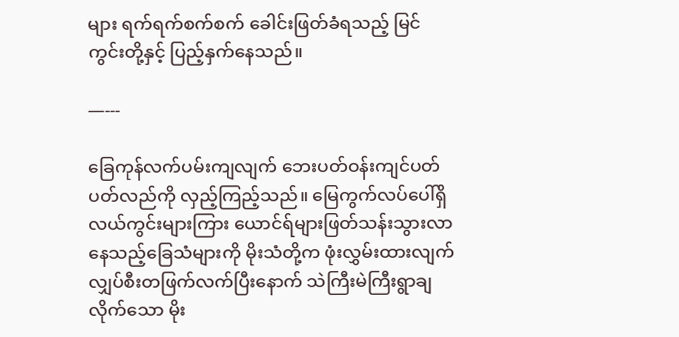များ ရက်ရက်စက်စက် ခေါင်းဖြတ်ခံရသည့် မြင်ကွင်းတို့နှင့် ပြည့်နှက်နေသည်။

—---

ခြေကုန်လက်ပမ်းကျလျက် ဘေးပတ်ဝန်းကျင်ပတ်ပတ်လည်ကို လှည့်ကြည့်သည်။ မြေကွက်လပ်ပေါ်ရှိ လယ်ကွင်းများကြား ယောင်ရ်များဖြတ်သန်းသွားလာနေသည့်ခြေသံများကို မိုးသံတို့က ဖုံးလွှမ်းထားလျက် လျှပ်စီးတဖြက်လက်ပြီးနောက် သဲကြီးမဲကြီးရွာချလိုက်သော မိုး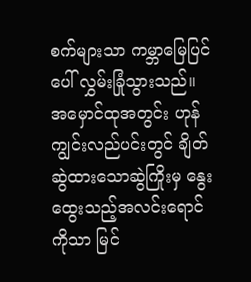စက်များသာ ကမ္ဘာမြေပြင်ပေါ် လွှမ်းခြုံသွားသည်။ အမှောင်ထုအတွင်း ဟုန်ကျွင်းလည်ပင်းတွင် ချိတ်ဆွဲထားသောဆွဲကြိုးမှ နွေးထွေးသည့်အလင်းရောင်ကိုသာ မြင်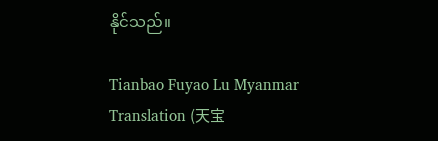နိုင်သည်။

Tianbao Fuyao Lu Myanmar Translation (天宝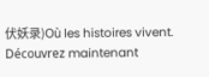伏妖录)Où les histoires vivent. Découvrez maintenant